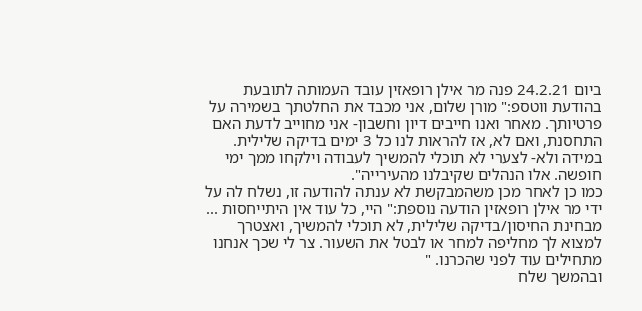ביום 24.2.21 פנה מר אילן רופאזין עובד העמותה לתובעת בהודעת ווטספ:" מורן שלום, אני מכבד את החלטתך בשמירה על פרטיותך. מאחר ואנו חייבים דיון וחשבון- אני מחוייב לדעת האם התחסנת, ואם לא, אז להראות לנו כל 3 ימים בדיקה שלילית. במידה ולא- לצערי לא תוכלי להמשיך לעבודה וילקחו ממך ימי חופשה. אלו הנהלים שקיבלנו מהעירייה".
כמו כן לאחר מכן משהמבקשת לא ענתה להודעה זו, נשלח לה על ידי מר אילן רופאזין הודעה נוספת:" היי, כל עוד אין היתייחסות ... מבחינת החיסון/בדיקה שלילית, לא תוכלי להמשיך, ואצטרך למצוא לך מחליפה למחר או לבטל את השעור. צר לי שכך אנחנו מתחילים עוד לפני שהכרנו. "
ובהמשך שלח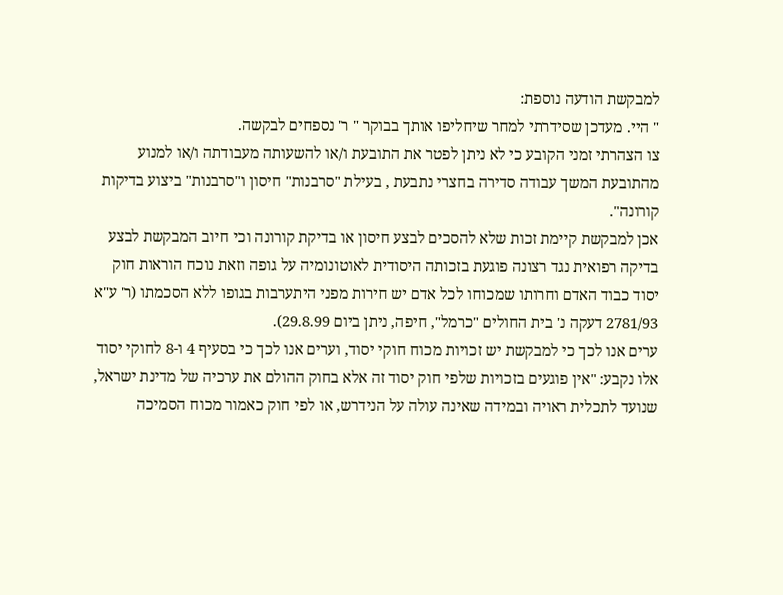למבקשת הודעה נוספת:
" היי. מעדכן שסידרתי למחר שיחליפו אותך בבוקר " ר' נספחים לבקשה.
צו הצהרתי זמני הקובע כי לא ניתן לפטר את התובעת ו/או להשעותה מעבודתה ו/או למנוע מהתובעת המשך עבודה סדירה בחצרי נתבעת , בעילת "סרבנות" חיסון ו"סרבנות" ביצוע בדיקות קורונה".
אכן למבקשת קיימת זכות שלא להסכים לבצע חיסון או בדיקת קורונה וכי חיוב המבקשת לבצע בדיקה רפואית נגד רצונה פוגעת בזכותה היסודית לאוטונומיה על גופה וזאת נוכח הוראות חוק יסוד כבוד האדם וחרותו שמכוחו לכל אדם יש חירות מפני היתערבות בגופו ללא הסכמתו (ר' ע"א 2781/93 דעקה נ' בית החולים "כרמל", חיפה, ניתן ביום 29.8.99).
ערים אנו לכך כי למבקשת יש זכויות מכוח חוקי יסוד, וערים אנו לכך כי בסעיף 4 ו-8 לחוקי יסוד אלו נקבע: "אין פוגעים בזכויות שלפי חוק יסוד זה אלא בחוק ההולם את ערכיה של מדינת ישראל, שנועד לתכלית ראויה ובמידה שאינה עולה על הנידרש, או לפי חוק כאמור מכוח הסמיכה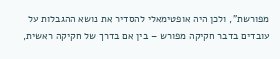מפורשת", ולכן היה אופטימאלי להסדיר את נושא ההגבלות על עובדים בדבר חקיקה מפורש – בין אם בדרך של חקיקה ראשית,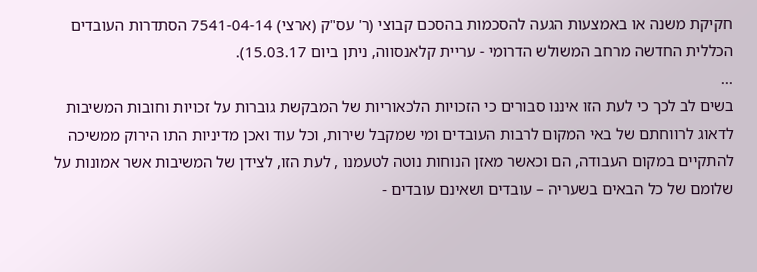חקיקת משנה או באמצעות הגעה להסכמות בהסכם קבוצי (ר' עס"ק (ארצי) 7541-04-14 הסתדרות העובדים הכללית החדשה מרחב המשולש הדרומי - עריית קלאנסווה, ניתן ביום 15.03.17).
...
בשים לב לכך כי לעת הזו איננו סבורים כי הזכויות הלכאוריות של המבקשת גוברות על זכויות וחובות המשיבות לדאוג לרווחתם של באי המקום לרבות העובדים ומי שמקבל שירות, וכל עוד ואכן מדיניות התו הירוק ממשיכה להתקיים במקום העבודה, הם וכאשר מאזן הנוחות נוטה לטעמנו , לעת הזו, לצידן של המשיבות אשר אמונות על שלומם של כל הבאים בשעריה – עובדים ושאינם עובדים -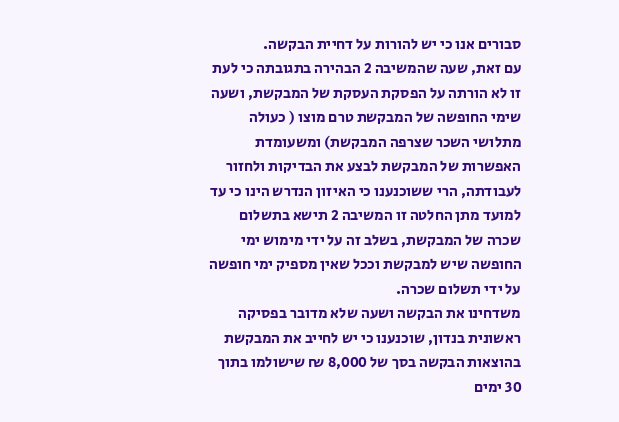סבורים אנו כי יש להורות על דחיית הבקשה.
עם זאת, שעה שהמשיבה 2 הבהירה בתגובתה כי לעת זו לא הורתה על הפסקת העסקת של המבקשת, ושעה שימי החופשה של המבקשת טרם מוצו ( כעולה מתלושי השכר שצרפה המבקשת) ומשעומדת האפשרות של המבקשת לבצע את הבדיקות ולחזור לעבודתה, הרי ששוכנענו כי האיזון הנדרש הינו כי עד למועד מתן החלטה זו המשיבה 2 תישא בתשלום שכרה של המבקשת, בשלב זה על ידי מימוש ימי החופשה שיש למבקשת וככל שאין מספיק ימי חופשה על ידי תשלום שכרה.
משדחינו את הבקשה ושעה שלא מדובר בפסיקה ראשונית בנדון, שוכנענו כי יש לחייב את המבקשת בהוצאות הבקשה בסך של 8,000 ₪ שישולמו בתוך 30 ימים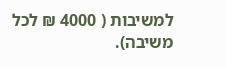למשיבות ( 4000 ₪ לכל משיבה).